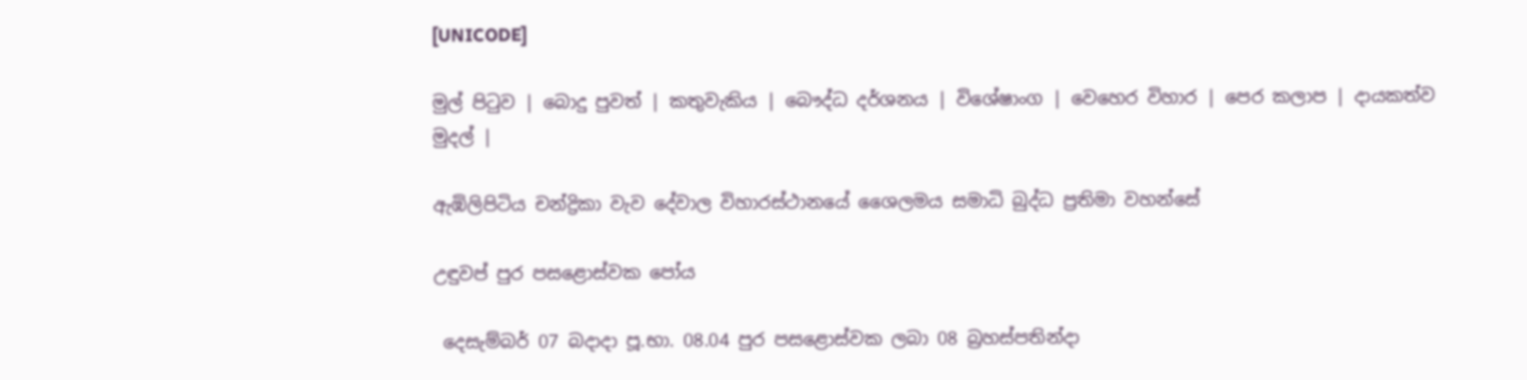[UNICODE]

මුල් පිටුව | බොදු පුවත් | කතුවැකිය | බෞද්ධ දර්ශනය | විශේෂාංග | වෙහෙර විහාර | පෙර කලාප | දායකත්ව මුදල් |

ඇඹිලිපිටිය චන්ද්‍රිකා වැව දේවාල විහාරස්ථානයේ ශෛලමය සමාධි බුද්ධ ප්‍රතිමා වහන්සේ

උඳුවප් පුර පසළොස්වක පෝය

 දෙසැම්බර් 07 බදාදා පූ.භා. 08.04 පුර පසළොස්වක ලබා 08 බ්‍රහස්පතින්දා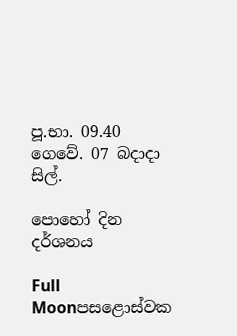පූ.භා. 09.40 ගෙවේ. 07 බදාදා සිල්.

පොහෝ දින දර්ශනය

Full Moonපසළොස්වක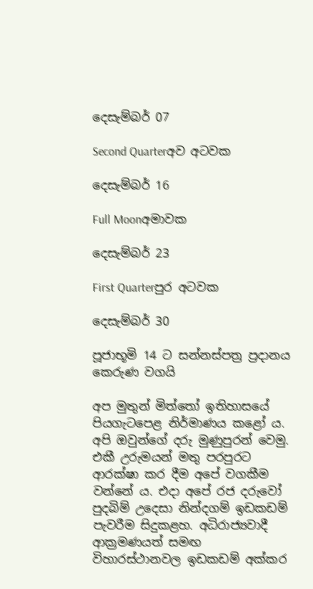දෙසැම්බර් 07

Second Quarterඅව අටවක

දෙසැම්බර් 16

Full Moonඅමාවක

දෙසැම්බර් 23

First Quarterපුර අටවක

දෙසැම්බර් 30

පූජාභූමි 14 ට සන්නස්පත්‍ර ප්‍රදානය කෙරුණ වගයි

අප මුතුන් මිත්තෝ ඉතිහාසයේ පියගැටපෙළ නිර්මාණය කළෝ ය. අපි ඔවුන්ගේ දරු මුණුපුරන් වෙමු. එකී උරුමයන් මතු පරපුරට ආරක්ෂා කර දීම අපේ වගකීම වන්නේ ය. එදා අපේ රජ දරුවෝ පුදබිම් උදෙසා නින්දගම් ඉඩකඩම් පැවරීම සිදුකළහ. අධිරාජ්‍යවාදී ආක්‍රමණයත් සමඟ විහාරස්ථානවල ඉඩකඩම් අක්කර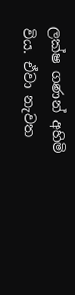ලක්ෂ ගණන් අහිමි විය. ඒවා නැවත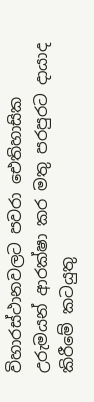විහාරස්ථානවලට පවරා ඓතිහාසික උරුමයන් ආරක්ෂා කර මතු පරපුරට දායාද කිරීමේ කටයුතු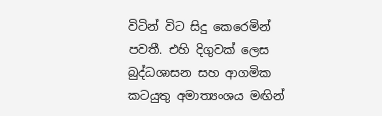විටින් විට සිදු කෙරෙමින් පවතී. එහි දිගුවක් ලෙස බුද්ධශාසන සහ ආගමික කටයුතු අමාත්‍යංශය මඟින්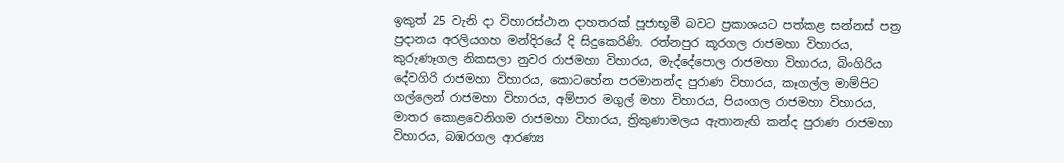ඉකුත් 25 වැනි දා විහාරස්ථාන දාහතරක් පූජාභූමී බවට ප්‍රකාශයට පත්කළ සන්නස් පත්‍ර ප්‍රදානය අරලියගහ මන්දිරයේ දි සිදුකෙරිණි. රත්නපුර කූරගල රාජමහා විහාරය, කුරුණෑගල නිකසලා නුවර රාජමහා විහාරය, මැද්දේපොල රාජමහා විහාරය, බිංගිරිය දේවගිරි රාජමහා විහාරය, කොටහේන පරමානන්ද පුරාණ විහාරය, කෑගල්ල මාම්පිට ගල්ලෙන් රාජමහා විහාරය, අම්පාර මගුල් මහා විහාරය, පියංගල රාජමහා විහාරය, මාතර කොළවෙනිගම රාජමහා විහාරය, ත්‍රිකුණාමලය ඇතානැඟි කන්ද පුරාණ රාජමහා විහාරය, බඹරගල ආරණ්‍ය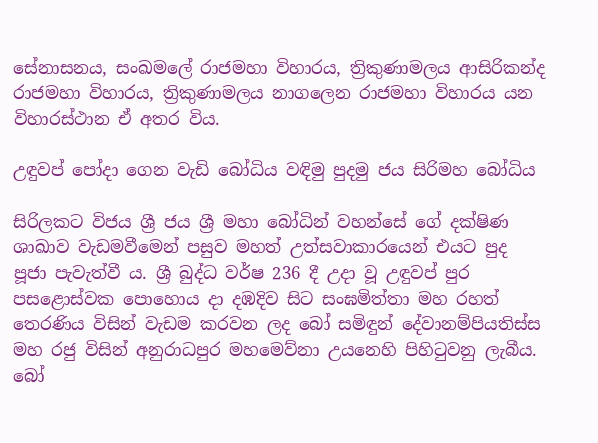සේනාසනය, සංඛමලේ රාජමහා විහාරය, ත්‍රිකුණාමලය ආසිරිකන්ද රාජමහා විහාරය, ත්‍රිකුණාමලය නාගලෙන රාජමහා විහාරය යන විහාරස්ථාන ඒ අතර විය.

උඳුවප් පෝදා ගෙන වැඩි බෝධිය වඳිමු පුදමු ජය සිරිමහ බෝධිය

සිරිලකට විජය ශ්‍රී ජය ශ්‍රී මහා බෝධින් වහන්සේ ගේ දක්ෂිණ ශාඛාව වැඩමවීමෙන් පසුව මහත් උත්සවාකාරයෙන් එයට පුද පූජා පැවැත්වී ය. ශ්‍රී බුද්ධ වර්ෂ 236 දී උදා වූ උඳුවප් පුර පසළොස්වක පොහොය දා දඹදිව සිට සංඝමිත්තා මහ රහත් තෙරණිය විසින් වැඩම කරවන ලද බෝ සමිඳුන් දේවානම්පියතිස්ස මහ රජු විසින් අනුරාධපුර මහමෙව්නා උයනෙහි පිහිටුවනු ලැබීය. බෝ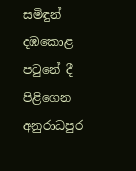සමිඳුන් දඹකොළ පටුනේ දී පිළිගෙන අනුරාධපුර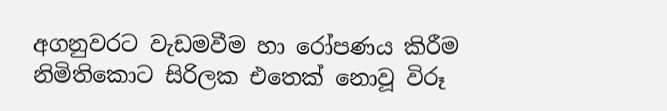අගනුවරට වැඩමවීම හා රෝපණය කිරීම නිමිතිකොට සිරිලක එතෙක් නොවූ විරූ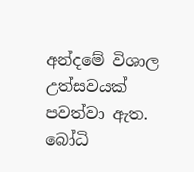අන්දමේ විශාල උත්සවයක් පවත්වා ඇත. බෝධි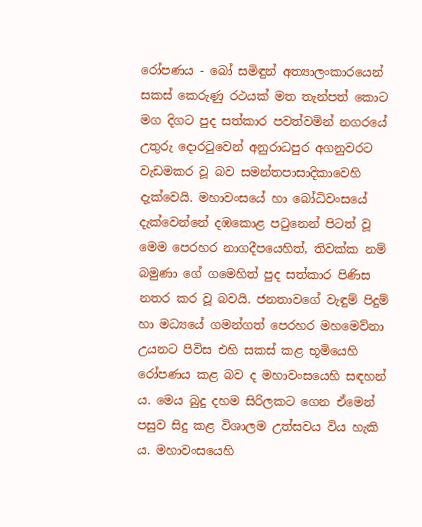රෝපණය - බෝ සමිඳුන් අත්‍යාලංකාරයෙන් සකස් කෙරුණු රථයක් මත තැන්පත් කොට මග දිගට පුද සත්කාර පවත්වමින් නගරයේ උතුරු දොරටුවෙන් අනුරාධපුර අගනුවරට වැඩමකර වූ බව සමන්තපාසාදිකාවෙහි දැක්වෙයි. මහාවංසයේ හා බෝධිවංසයේ දැක්වෙන්නේ දඹකොළ පටුනෙන් පිටත් වූ මෙම පෙරහර නාගදීපයෙහිත්, තිවක්ක නම් බමුණා ගේ ගමෙහිත් පුද සත්කාර පිණිස නතර කර වූ බවයි. ජනතාවගේ වැඳුම් පිදුම් හා මධ්‍යයේ ගමන්ගත් පෙරහර මහමෙව්නා උයනට පිවිස එහි සකස් කළ භූමියෙහි රෝපණය කළ බව ද මහාවංසයෙහි සඳහන් ය. මෙය බුදු දහම සිරිලකට ගෙන ඒමෙන් පසුව සිදු කළ විශාලම උත්සවය විය හැකි ය. මහාවංසයෙහි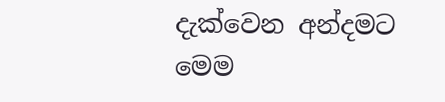දැක්වෙන අන්දමට මෙම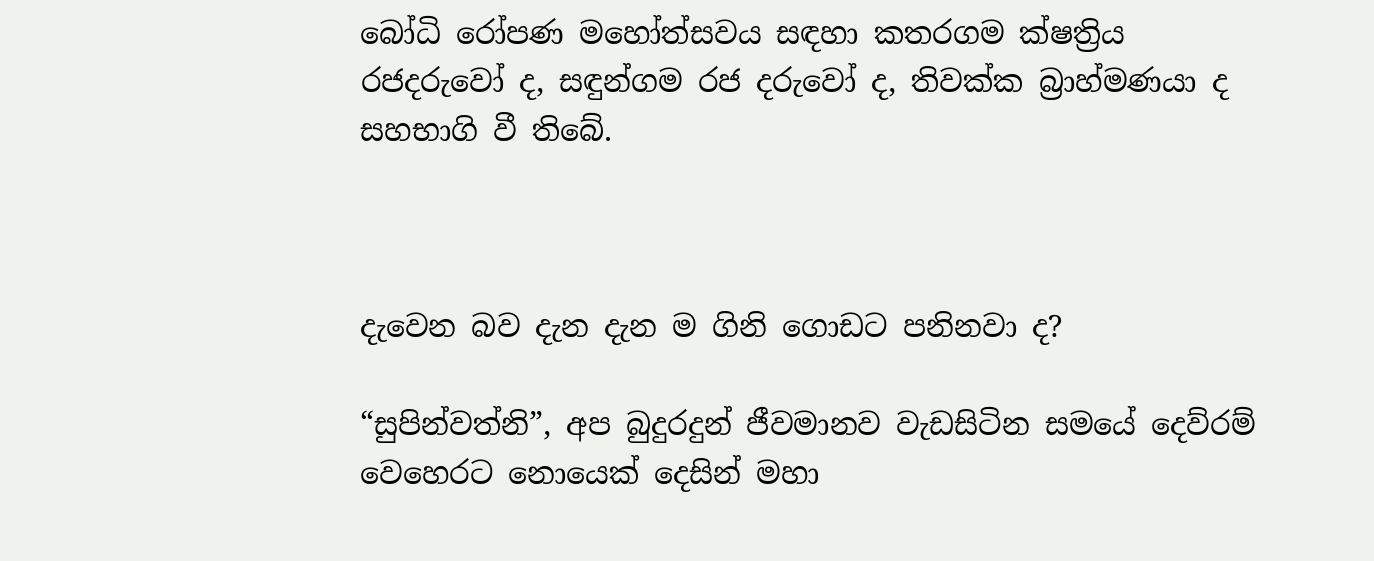බෝධි රෝපණ මහෝත්සවය සඳහා කතරගම ක්ෂත්‍රිය රජදරුවෝ ද, සඳුන්ගම රජ දරුවෝ ද, තිවක්ක බ්‍රාහ්මණයා ද සහභාගි වී තිබේ.



දැවෙන බව දැන දැන ම ගිනි ගොඩට පනිනවා ද?

“සුපින්වත්නි”, අප බුදුරදුන් ජීවමානව වැඩසිටින සමයේ දෙව්රම් වෙහෙරට නොයෙක් දෙසින් මහා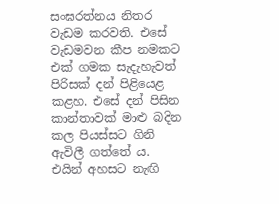සංඝරත්නය නිතර වැඩම කරවති. එසේ වැඩමවන කීප නමකට එක් ගමක සැදැහැවත් පිරිසක් දන් පිළියෙළ කළහ. එසේ දන් පිසින කාන්තාවක් මාළු බදින කල පියස්සට ගිනි ඇවිලී ගත්තේ ය. එයින් අහසට නැඟි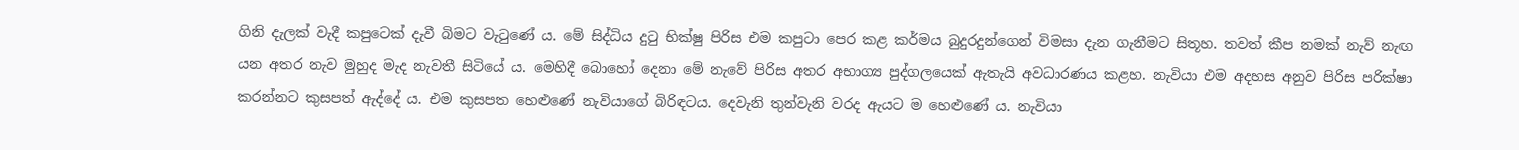ගිනි දැලක් වැදී කපුටෙක් දැවී බිමට වැටුණේ ය. මේ සිද්ධිය දුටු භික්ෂු පිරිස එම කපුටා පෙර කළ කර්මය බුදුරදුන්ගෙන් විමසා දැන ගැනීමට සිතූහ. තවත් කීප නමක් නැව් නැඟ යන අතර නැව මුහුද මැද නැවතී සිටියේ ය. මෙහිදී බොහෝ දෙනා මේ නැවේ පිරිස අතර අභාග්‍ය පුද්ගලයෙක් ඇතැයි අවධාරණය කළහ. නැවියා එම අදහස අනුව පිරිස පරික්ෂා කරන්නට කුසපත් ඇද්දේ ය. එම කුසපත හෙළුණේ නැවියාගේ බිරිඳටය. දෙවැනි තුන්වැනි වරද ඇයට ම හෙළුණේ ය. නැවියා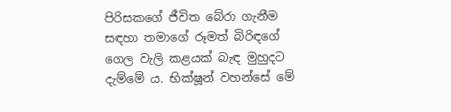පිරිසකගේ ජීවිත බේරා ගැනීම සඳහා තමාගේ රූමත් බිරිඳගේ ගෙල වැලි කළයක් බැඳ මුහුදට දැම්මේ ය. භික්ෂූන් වහන්සේ මේ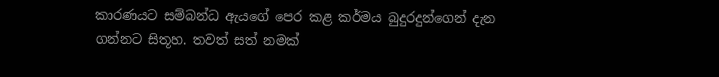කාරණයට සම්බන්ධ ඇයගේ පෙර කළ කර්මය බුදුරදුන්ගෙන් දැන ගන්නට සිතූහ. තවත් සත් නමක්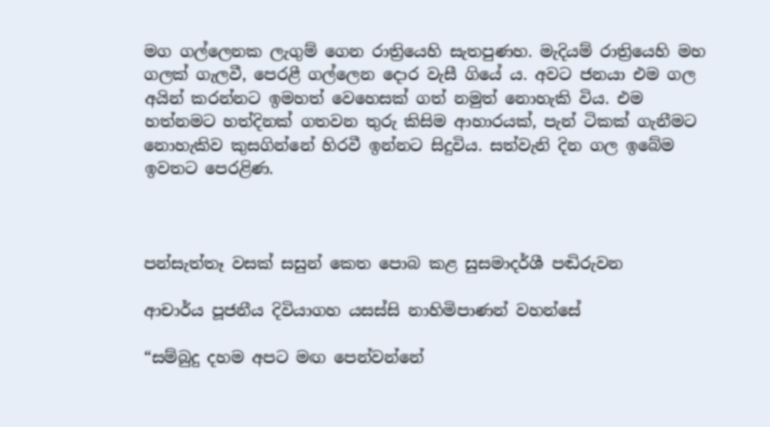මග ගල්ලෙනක ලැගුම් ගෙන රාත්‍රියෙහි සැතපුණහ. මැදියම් රාත්‍රියෙහි මහ ගලක් ගැලවී, පෙරළී ගල්ලෙන දොර වැසී ගියේ ය. අවට ජනයා එම ගල අයින් කරන්නට ඉමහත් වෙහෙසක් ගත් නමුත් නොහැකි විය. එම හත්නමට හත්දිනක් ගතවන තුරු කිසිම ආහාරයක්, පැන් ටිකක් ගැනීමට නොහැකිව කුසගින්නේ හිරවී ඉන්නට සිදුවිය. සත්වැනි දින ගල ඉබේම ඉවතට පෙරළිණ.



පන්සැත්තෑ වසක් සසුන් කෙත පොබ කළ සුසමාදර්ශී පඬිරුවන

ආචාර්ය පූජනීය දිවියාගහ යසස්සි නාහිමිපාණන් වහන්සේ

“සම්බුදු දහම අපට මඟ පෙන්වන්නේ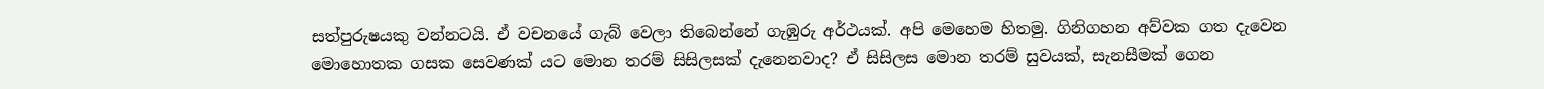සත්පුරුෂයකු වන්නටයි. ඒ වචනයේ ගැබ් වෙලා තිබෙන්නේ ගැඹුරු අර්ථයක්. අපි මෙහෙම හිතමු. ගිනිගහන අව්වක ගත දැවෙන මොහොතක ගසක සෙවණක් යට මොන තරම් සිසිලසක් දැනෙනවාද? ඒ සිසිලස මොන තරම් සුවයක්, සැනසීමක් ගෙන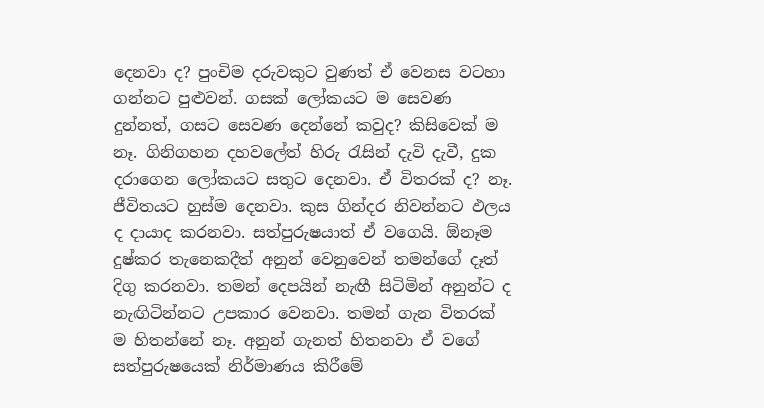දෙනවා ද? පුංචිම දරුවකුට වුණත් ඒ වෙනස වටහා ගන්නට පුළුවන්. ගසක් ලෝකයට ම සෙවණ දුන්නත්, ගසට සෙවණ දෙන්නේ කවුද? කිසිවෙක් ම නෑ. ගිනිගහන දහවලේත් හිරු රැසින් දැවි දැවී, දුක දරාගෙන ලෝකයට සතුට දෙනවා. ඒ විතරක් ද? නෑ. ජීවිතයට හුස්ම දෙනවා. කුස ගින්දර නිවන්නට ඵලය ද දායාද කරනවා. සත්පුරුෂයාත් ඒ වගෙයි. ඕනෑම දුෂ්කර තැනෙකදීත් අනුන් වෙනුවෙන් තමන්ගේ දෑත් දිගු කරනවා. තමන් දෙපයින් නැඟී සිටිමින් අනුන්ට ද නැඟිටින්නට උපකාර වෙනවා. තමන් ගැන විතරක් ම හිතන්නේ නෑ. අනුන් ගැනත් හිතනවා ඒ වගේ සත්පුරුෂයෙක් නිර්මාණය කිරීමේ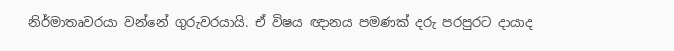නිර්මාතෘවරයා වන්නේ ගුරුවරයායි. ඒ විෂය ඥානය පමණක් දරු පරපුරට දායාද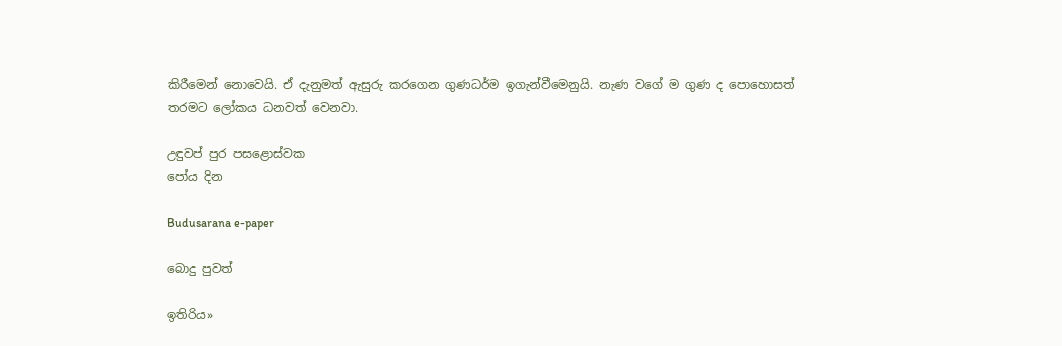කිරීමෙන් නොවෙයි. ඒ දැනුමත් ඇසුරු කරගෙන ගුණධර්ම ඉගැන්වීමෙනුයි. නැණ වගේ ම ගුණ ද පොහොසත් තරමට ලෝකය ධනවත් වෙනවා.

උඳුවප් පුර පසළොස්වක
පෝය දින

Budusarana e-paper

බොදු පුවත්

ඉතිරිය»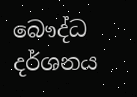බෞද්ධ දර්ශනය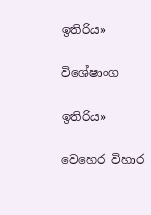ඉතිරිය»

විශේෂාංග

ඉතිරිය»

වෙහෙර විහාර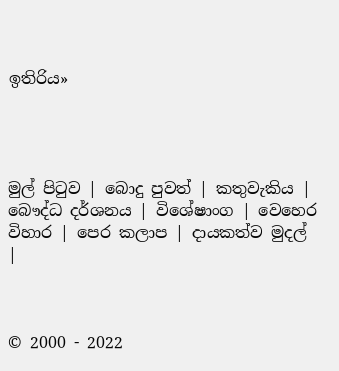ඉතිරිය»




මුල් පිටුව | බොදු පුවත් | කතුවැකිය | බෞද්ධ දර්ශනය | විශේෂාංග | වෙහෙර විහාර | පෙර කලාප | දායකත්ව මුදල් |



© 2000 - 2022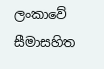ලංකාවේ සීමාසහිත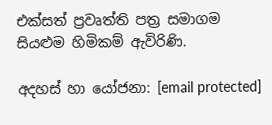එක්සත් ප්‍රවෘත්ති පත්‍ර සමාගම
සියළුම හිමිකම් ඇවිරිණි.

අදහස් හා යෝජනා: [email protected]